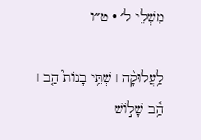מִשְׁלֵי ל׳ · ט״ו

לַ֥עֲלוּקָ֨ה ׀ שְׁתֵּ֥י בָנוֹת֮ הַ֤ב ׀ הַ֥֫ב שָׁל֣וֹשׁ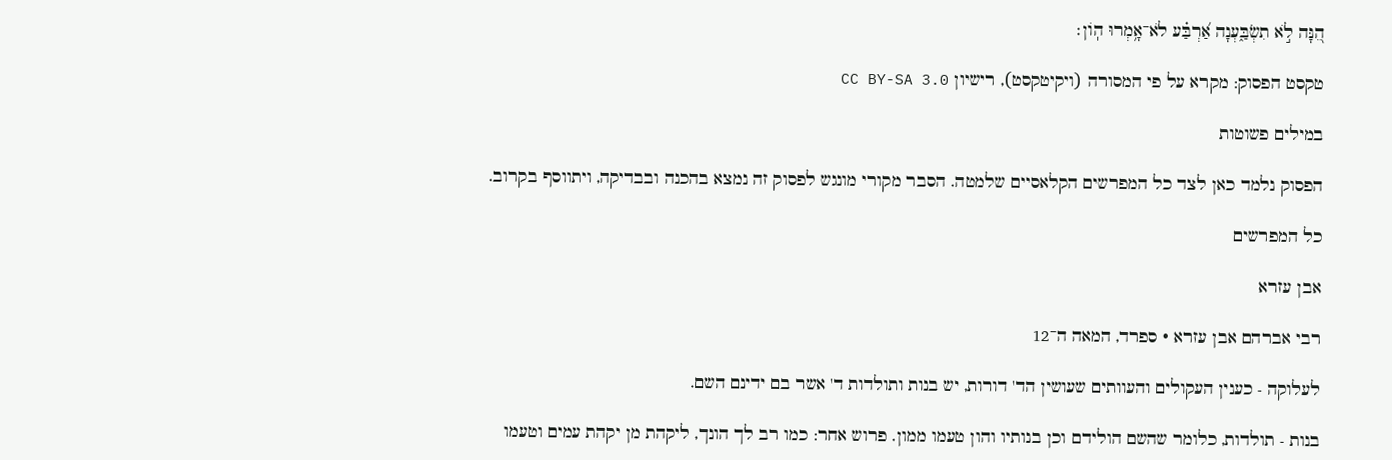הֵ֭נָּה לֹ֣א תִשְׂבַּ֑עְנָה אַ֝רְבַּ֗ע לֹא־אָ֥מְרוּ הֽוֹן׃

טקסט הפסוק: מקרא על פי המסורה (ויקיטקסט), רישיון CC BY-SA 3.0

במילים פשוטות

הפסוק נלמד כאן לצד כל המפרשים הקלאסיים שלמטה. הסבר מקורי מונגש לפסוק זה נמצא בהכנה ובבדיקה, ויתווסף בקרוב.

כל המפרשים

אבן עזרא

רבי אברהם אבן עזרא · ספרד, המאה ה־12

לעלוקה - כענין העקולים והעוותים שעושין הד' דורות, יש בנות ותולדות ד' אשר בם ידינם השם.

בנות - תולדות, כלומר שהשם הולידם וכן בנותיו והון טעמו ממון. פרוש אחר: כמו רב לך הונך, ליקהת מן יקהת עמים וטעמו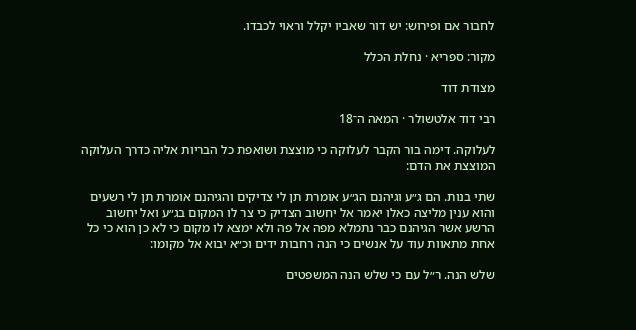לחבור אם ופירוש: יש דור שאביו יקלל וראוי לכבדו.

מקור: ספריא · נחלת הכלל

מצודת דוד

רבי דוד אלטשולר · המאה ה־18

לעלוקה. דימה בור הקבר לעלוקה כי מוצצת ושואפת כל הבריות אליה כדרך העלוקה המוצצת את הדם:

שתי בנות. הם ג״ע וגיהנם הג״ע אומרת תן לי צדיקים והגיהנם אומרת תן לי רשעים והוא ענין מליצה כאלו יאמר אל יחשוב הצדיק כי צר לו המקום בג״ע ואל יחשוב הרשע אשר הגיהנם כבר נתמלא מפה אל פה ולא ימצא לו מקום כי לא כן הוא כי כל אחת מתאוות עוד על אנשים כי הנה רחבות ידים וכ״א יבוא אל מקומו:

שלש הנה. ר״ל עם כי שלש הנה המשפטים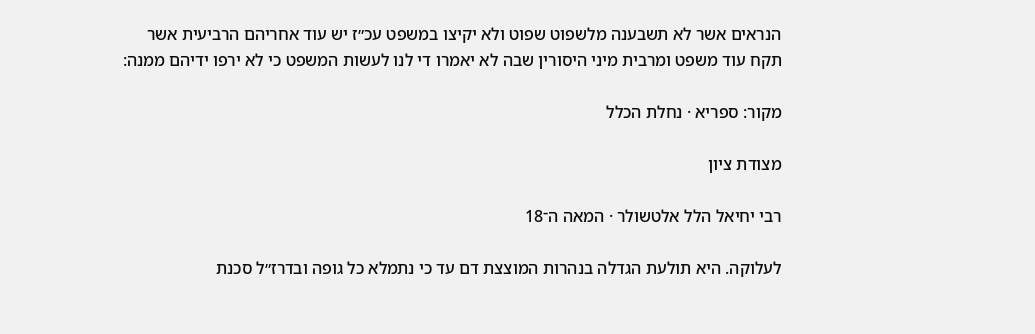הנראים אשר לא תשבענה מלשפוט שפוט ולא יקיצו במשפט עכ״ז יש עוד אחריהם הרביעית אשר תקח עוד משפט ומרבית מיני היסורין שבה לא יאמרו די לנו לעשות המשפט כי לא ירפו ידיהם ממנה:

מקור: ספריא · נחלת הכלל

מצודת ציון

רבי יחיאל הלל אלטשולר · המאה ה־18

לעלוקה. היא תולעת הגדלה בנהרות המוצצת דם עד כי נתמלא כל גופה ובדרז״ל סכנת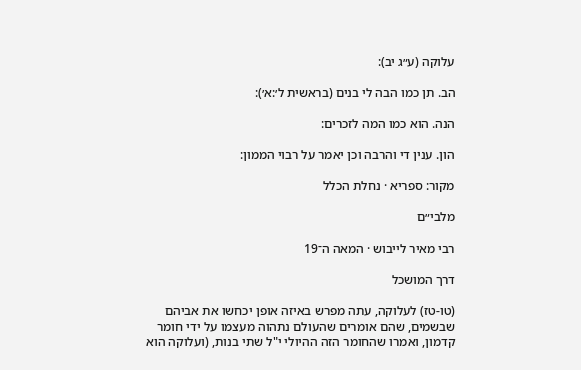עלוקה (ע״ג יב):

הב. תן כמו הבה לי בנים (בראשית ל׳:א׳):

הנה. הוא כמו המה לזכרים:

הון. ענין די והרבה וכן יאמר על רבוי הממון:

מקור: ספריא · נחלת הכלל

מלבי״ם

רבי מאיר לייבוש · המאה ה־19

דרך המושכל

(טו-טז) לעלוקה, עתה מפרש באיזה אופן יכחשו את אביהם שבשמים, שהם אומרים שהעולם נתהוה מעצמו על ידי חומר קדמון, ואמרו שהחומר הזה ההיולי י"ל שתי בנות, (ועלוקה הוא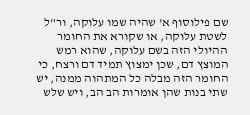שם פילוסוף א' שהיה שמו עלוקה, ור"ל לשטת עלוקה, או שקורא את החומר ההיולי הזה בשם עלוקה, שהוא רמש המוצץ דם, שכן ימצוץ תמיד דם ורצח, כי החומר הזה מבלה כל המתהוה ממנה, יש שתי בנות שהן אומרות הב הב, ויש שלש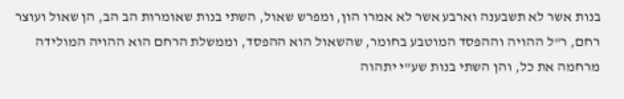בנות אשר לא תשבענה וארבע אשר לא אמרו הון, ומפרש שאול, השתי בנות שאומרות הב הב, הן שאול ועוצר רחם, ר"ל ההויה וההפסד המוטבע בחומר, שהשאול הוא ההפסד, וממשלת הרחם הוא ההויה המולידה מרחמה את כל, והן השתי בנות שע"י יתהוה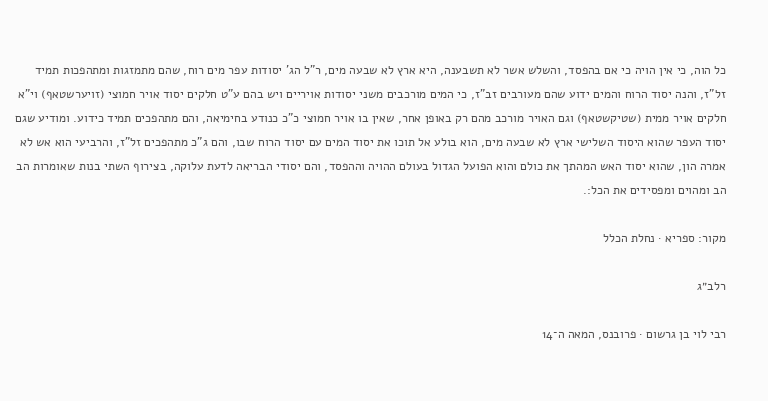כל הוה, כי אין הויה כי אם בהפסד, והשלש אשר לא תשבענה, היא ארץ לא שבעה מים, ר"ל הג' יסודות עפר מים רוח, שהם מתמזגות ומתהפכות תמיד זל"ז, והנה יסוד הרוח והמים ידוע שהם מעורבים זב"ז, כי המים מורכבים משני יסודות אויריים ויש בהם ע"ט חלקים יסוד אויר חמוצי (זויערשטאף) וי"א חלקים אויר ממית (שטיקשטאף) וגם האויר מורכב מהם רק באופן אחר, שאין בו אויר חמוצי כ"כ כנודע בחימיאה, והם מתהפכים תמיד כידוע. ומודיע שגם יסוד העפר שהוא היסוד השלישי ארץ לא שבעה מים, הוא בולע אל תוכו את יסוד המים עם יסוד הרוח שבו, והם ג"כ מתהפכים זל"ז, והרביעי הוא אש לא אמרה הון, שהוא יסוד האש המהתך את כולם והוא הפועל הגדול בעולם ההויה וההפסד, והם יסודי הבריאה לדעת עלוקה, בצירוף השתי בנות שאומרות הב הב ומהוים ומפסידים את הכל:.

מקור: ספריא · נחלת הכלל

רלב״ג

רבי לוי בן גרשום · פרובנס, המאה ה־14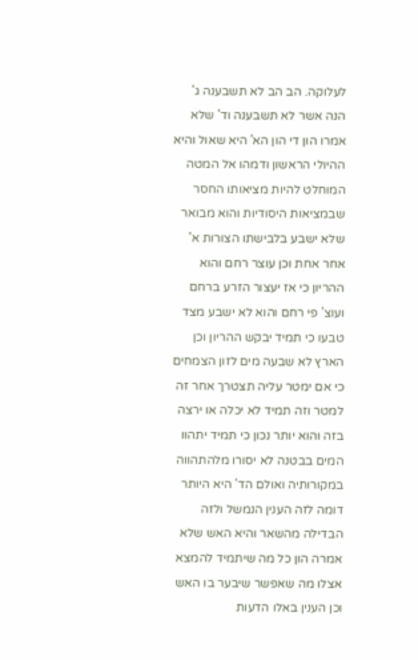לעלוקה. הב הב לא תשבענה ג' הנה אשר לא תשבענה וד' שלא אמרו הון די הון הא' היא שאול והיא ההיולי הראשון ודמהו אל המטה המוחלט להיות מציאותו החסר שבמציאות היסודיות והוא מבואר שלא ישבע בלבישתו הצורות א' אחר אחת וכן עוצר רחם והוא ההריון כי אז יעצור הזרע ברחם ועוצ' פי רחם והוא לא ישבע מצד טבעו כי תמיד יבקש ההריון וכן הארץ לא שבעה מים לזון הצמחים כי אם ימטר עליה תצטרך אחר זה למטר וזה תמיד לא יכלה או ירצה בזה והוא יותר נכון כי תמיד יתהוו המים בבטנה לא יסורו מלהתהווה במקורותיה ואולם הד' היא היותר דומה לזה הענין הנמשל ולזה הבדילה מהשאר והיא האש שלא אמרה הון כל מה שיתמיד להמצא אצלו מה שאפשר שיבער בו האש וכן הענין באלו הדעות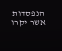הנפסדות אשר יקרו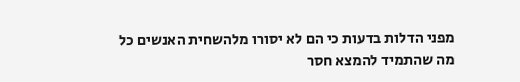מפני הדלות בדעות כי הם לא יסורו מלהשחית האנשים כל מה שהתמיד להמצא חסר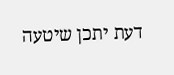דעת יתכן שיטעה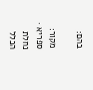בהם:

מקור: ספריא · נחלת הכלל